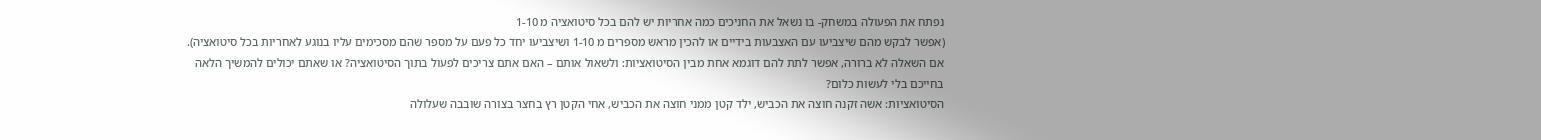נפתח את הפעולה במשחק- בו נשאל את החניכים כמה אחריות יש להם בכל סיטואציה מ 1-10
(אפשר לבקש מהם שיצביעו עם האצבעות בידיים או להכין מראש מספרים מ 1-10 ושיצביעו יחד כל פעם על מספר שהם מסכימים עליו בנוגע לאחריות בכל סיטואציה).
אם השאלה לא ברורה, אפשר לתת להם דוגמא אחת מבין הסיטואציות: ולשאול אותם – האם אתם צריכים לפעול בתוך הסיטואציה? או שאתם יכולים להמשיך הלאה בחייכם בלי לעשות כלום?
הסיטואציות: אשה זקנה חוצה את הכביש, ילד קטן ממני חוצה את הכביש, אחי הקטן רץ בחצר בצורה שובבה שעלולה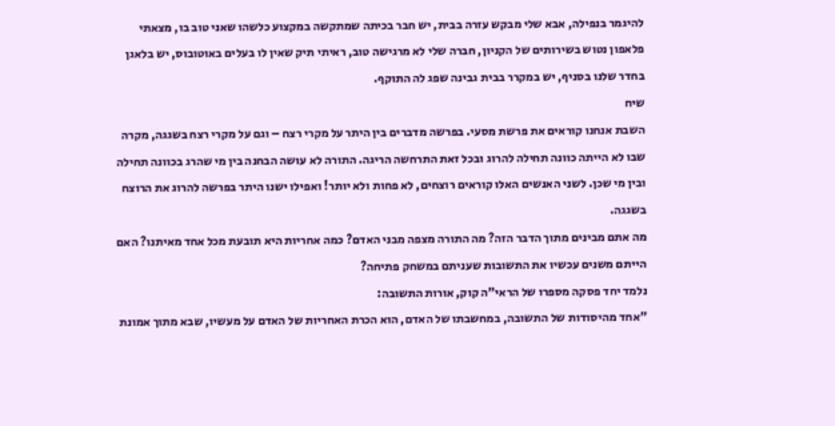להיגמר בנפילה, אבא שלי מבקש עזרה בבית, יש חבר בכיתה שמתקשה במקצוע כלשהו שאני טוב בו, מצאתי פלאפון נטוש בשירותים של הקניון, חברה שלי לא מרגישה טוב, ראיתי תיק שאין לו בעלים באוטובוס, יש בלאגן בחדר שלנו בסניף, יש במקרר בבית גבינה שפג לה התוקף.
שיח
השבת אנחנו קוראים את פרשת מסעי. בפרשה מדברים בין היתר על מקרי רצח – וגם על מקרי רצח בשגגה, מקרה שבו לא הייתה כוונה תחילה להרוג ובכל זאת התרחשה הריגה. התורה לא עושה הבחנה בין מי שהרג בכוונה תחילה ובין מי שכן. לשני האנשים האלו קוראים רוצחים, לא פחות ולא יותר! ואפילו ישנו היתר בפרשה להרוג את הרוצח בשגגה.
מה אתם מבינים מתוך הדבר הזה? מה התורה מצפה מבני האדם? כמה אחריות היא תובעת מכל אחד מאיתנו? האם הייתם משנים עכשיו את התשובות שעניתם במשחק פתיחה?
נלמד יחד פסקה מספרו של הראי"ה קוק, אורות התשובה:
"אחד מהיסודות של התשובה, במחשבתו של האדם, הוא הכרת האחריות של האדם על מעשיו, שבא מתוך אמונת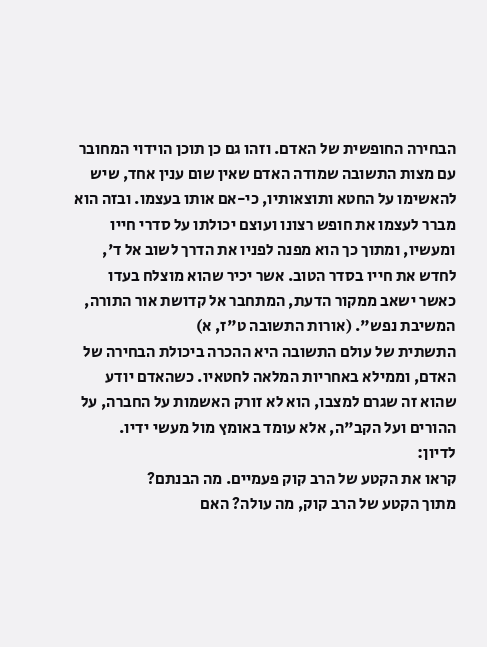הבחירה החופשית של האדם. וזהו גם כן תוכן הוידוי המחובר עם מצות התשובה שמודה האדם שאין שום ענין אחד, שיש להאשימו על החטא ותוצאותיו, כי-אם אותו בעצמו. ובזה הוא מברר לעצמו את חופש רצונו ועוצם יכולתו על סדרי חייו ומעשיו, ומתוך כך הוא מפנה לפניו את הדרך לשוב אל ד', לחדש את חייו בסדר הטוב. אשר יכיר שהוא מוצלח בעדו כאשר ישאב ממקור הדעת, המתחבר אל קדושת אור התורה, המשיבת נפש". (אורות התשובה ט"ז, א)
התשתית של עולם התשובה היא ההכרה ביכולת הבחירה של האדם, וממילא באחריות המלאה לחטאיו. כשהאדם יודע שהוא זה שגרם למצבו, הוא לא זורק האשמות על החברה, על ההורים ועל הקב"ה, אלא עומד באומץ מול מעשי ידיו.
לדיון:
קראו את הקטע של הרב קוק פעמיים. מה הבנתם?
מתוך הקטע של הרב קוק, מה עולה? האם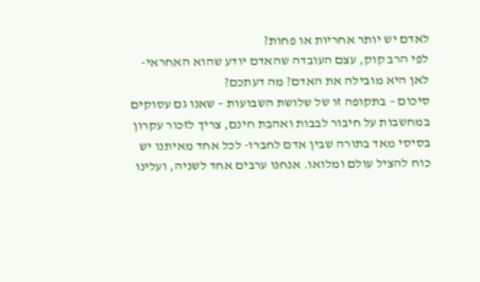לאדם יש יותר אחריות או פחות?
לפי הרב קוק, עצם העובדה שהאדם יודע שהוא האחראי-לאן היא מובילה את האדם? מה דעתכם?
סיכום – בתקופה זו של שלושת השבועות – שאנו גם עסוקים במחשבות על חיבור לבבות ואהבת חינם, צריך לזכור עקרון בסיסי מאד בתורה שבין אדם לחברו- לכל אחד מאיתנו יש כוח להציל עולם ומלואו. אנחנו ערבים אחד לשניה, ועלינו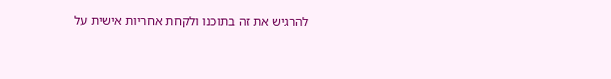להרגיש את זה בתוכנו ולקחת אחריות אישית על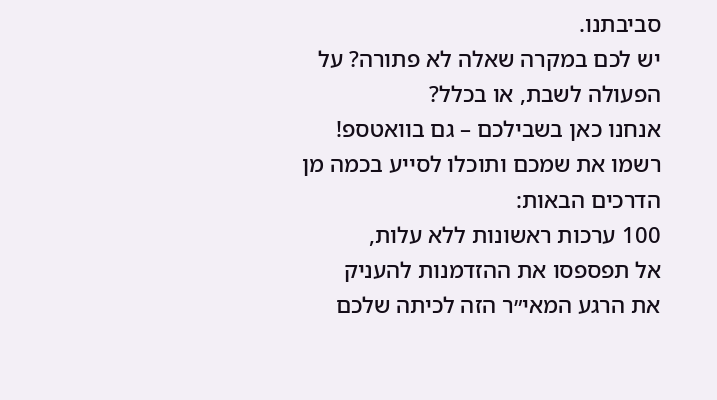סביבתנו.
יש לכם במקרה שאלה לא פתורה? על הפעולה לשבת, או בכלל?
אנחנו כאן בשבילכם – גם בוואטספ!
רשמו את שמכם ותוכלו לסייע בכמה מן הדרכים הבאות:
100 ערכות ראשונות ללא עלות,
אל תפספסו את ההזדמנות להעניק
את הרגע המאי״ר הזה לכיתה שלכם